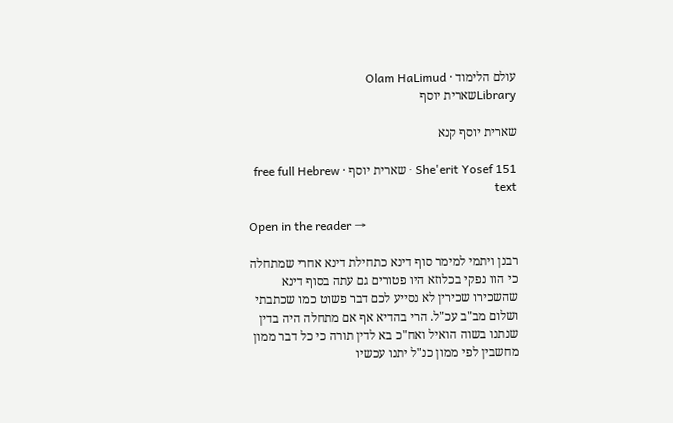עולם הלימוד · Olam HaLimud
Libraryשארית יוסף

שארית יוסף קנא

She'erit Yosef 151 · שארית יוסף · free full Hebrew text

Open in the reader →

רבנן ויתמי למימר סוף דינא כתחילת דינא אחרי שמתחלה כי הוו נפקי בכלוזא היו פטורים גם עתה בסוף דינא שהשכירו שכירין לא נסייע לכם דבר פשוט כמו שכתבתי ושלום מב"ב עכ"ל. הרי בהדיא אף אם מתחלה היה בדין שנתנו בשוה הואיל ואח"כ בא לדין תורה כי כל דבר ממון מחשבין לפי ממון כנ"ל יתנו עכשיו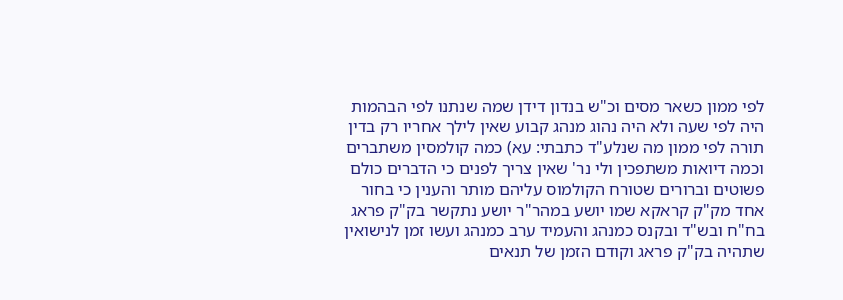לפי ממון כשאר מסים וכ"ש בנדון דידן שמה שנתנו לפי הבהמות היה לפי שעה ולא היה נהוג מנהג קבוע שאין לילך אחריו רק בדין תורה לפי ממון מה שנלע"ד כתבתי: עא) כמה קולמסין משתברים וכמה דיואות משתפכין ולי נר' שאין צריך לפנים כי הדברים כולם פשוטים וברורים שטורח הקולמוס עליהם מותר והענין כי בחור אחד מק"ק קראקא שמו יושע במהר"ר יושע נתקשר בק"ק פראג בח"ח ובש"ד ובקנס כמנהג והעמיד ערב כמנהג ועשו זמן לנישואין שתהיה בק"ק פראג וקודם הזמן של תנאים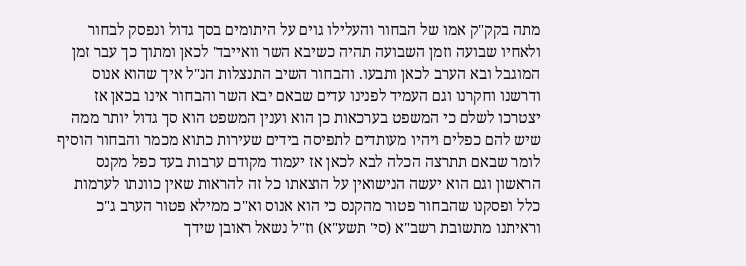מתה בקק"ק אמו של הבחור והעלילו גוים על היתומים בסך גדול ונפסק לבחור ולאחיו שבועה וזמן השבועה תהיה כשיבא השר וואייבד' לכאן ומתוך כך עבר זמן המוגבל ובא הערב לכאן ותבעו. והבחור השיב התנצלות הנ"ל איך שהוא אנוס ודרשנו וחקרנו וגם העמיד לפנינו עדים שבאם יבא השר והבחור אינו בכאן אז יצטרכו לשלם כי המשפט בערכאות כן הוא וענין המשפט הוא סך גדול יותר ממה שיש להם כפלים ויהיו מעותדים לתפיסה בידים שעירות כתוא מכמר והבחור הוסיף לומר שבאם תתרצה הכלה לבא לכאן אז יעמוד מקודם ערבות בעד כפל מקנס הראשון וגם הוא יעשה הנישואין על הוצאתו כל זה להראות שאין כוונתו לערמות כלל ופסקנו שהבחור פטור מהקנס כי הוא אנוס וא"כ ממילא פטור הערב ג"כ וראיתנו מתשובת רשב"א (סי' תשע"א) וז"ל נשאל ראובן שידך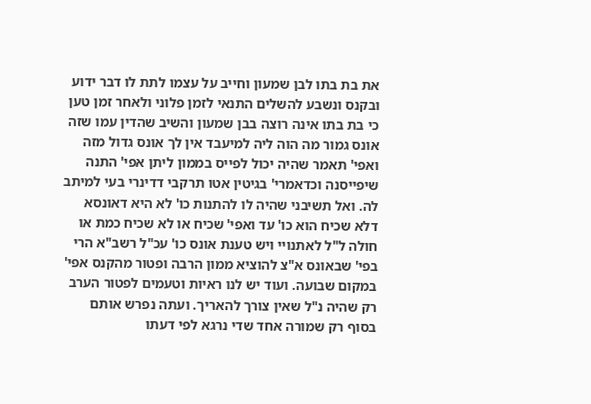את בת בתו לבן שמעון וחייב על עצמו לתת לו דבר ידוע ובקנס ונשבע להשלים התנאי לזמן פלוני ולאחר זמן טען כי בת בתו אינה רוצה בבן שמעון והשיב שהדין עמו שזה אונס גמור מה הוה ליה למיעבד אין לך אונס גדול מזה ואפי' תאמר שהיה יכול לפייס בממון ליתן אפי' התנה שיפייסנה וכדאמרי' בגיטין אטו תרקבי דדינרי בעי למיתב לה. ואל תשיבני שהיה לו להתנות כו' לא היא דאונסא דלא שכיח הוא כו' עד ואפי' שכיח או לא שכיח כמת או חולה ל"ל לאתנויי ויש טענת אונס כו' עכ"ל רשב"א הרי בפי' שבאונס א"צ להוציא ממון הרבה ופטור מהקנס אפי' במקום שבועה. ועוד יש לנו ראיות וטעמים לפטור הערב רק שהיה נ"ל שאין צורך להאריך. ועתה נפרש אותם בסוף רק שמורה אחד שדי נרגא לפי דעתו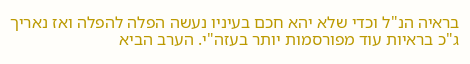בראיה הנ"ל וכדי שלא יהא חכם בעיניו נעשה הפלה להפלה ואז נאריך ג"כ בראיות עוד מפורסמות יותר בעזה"י. הערב הביא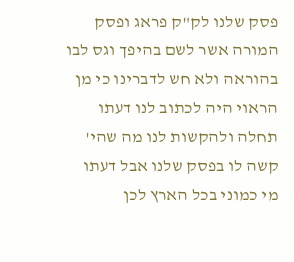פסק שלנו לק"ק פראג ופסק המורה אשר לשם בהיפך וגס לבו בהוראה ולא חש לדברינו כי מן הראוי היה לכתוב לנו דעתו תחלה ולהקשות לנו מה שהי' קשה לו בפסק שלנו אבל דעתו מי כמוני בכל הארץ לכן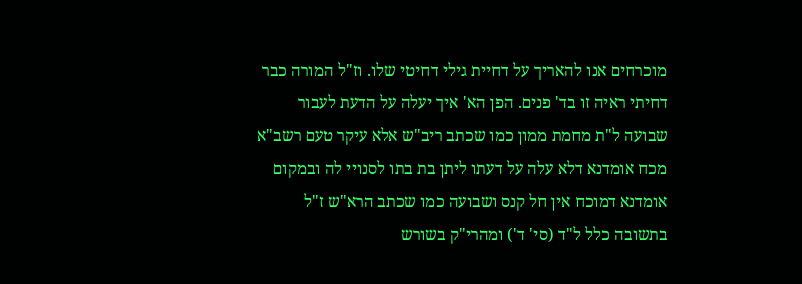מוכרחים אנו להאריך על דחיית גילי דחיטי שלו. וז"ל המורה כבר דחיתי ראיה זו בד' פנים. הפן הא' איך יעלה על הדעת לעבור שבועה ל"ת מחמת ממון כמו שכתב ריב"ש אלא עיקר טעם רשב"א מכח אומדנא דלא עלה על דעתו ליתן בת בתו לסנויי לה ובמקום אומדנא דמוכח אין חל קנס ושבועה כמו שכתב הרא"ש ז"ל בתשובה כלל ל"ד (סי' ד') ומהרי"ק בשורש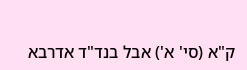ק"א (סי' א') אבל בנד"ד אדרבא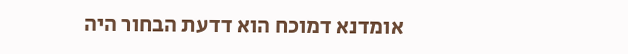אומדנא דמוכח הוא דדעת הבחור היה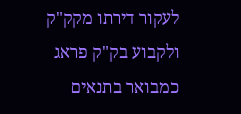לעקור דירתו מקק"ק ולקבוע בק"ק פראג כמבואר בתנאים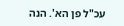עכ"ל פן הא'. הנה